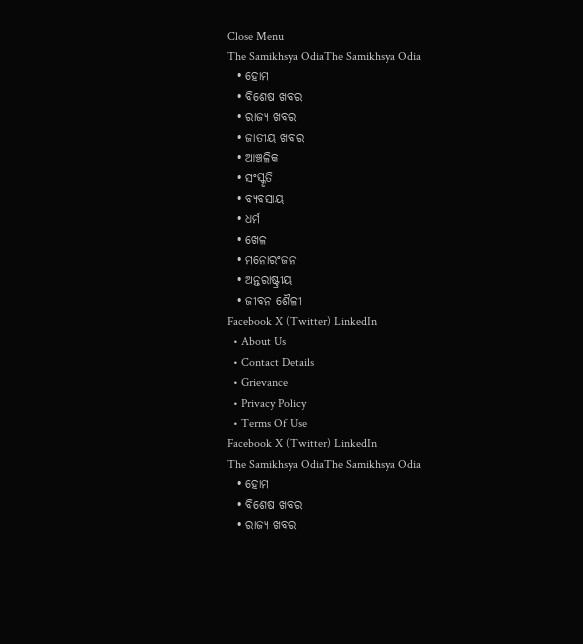Close Menu
The Samikhsya OdiaThe Samikhsya Odia
  • ହୋମ
  • ବିଶେଷ ଖବର
  • ରାଜ୍ୟ ଖବର
  • ଜାତୀୟ ଖବର
  • ଆଞ୍ଚଳିକ
  • ସଂସ୍କୃତି
  • ବ୍ୟବସାୟ
  • ଧର୍ମ
  • ଖେଳ
  • ମନୋରଂଜନ
  • ଅନ୍ତରାଷ୍ଟ୍ରୀୟ
  • ଜୀବନ ଶୈଳୀ
Facebook X (Twitter) LinkedIn
  • About Us
  • Contact Details
  • Grievance
  • Privacy Policy
  • Terms Of Use
Facebook X (Twitter) LinkedIn
The Samikhsya OdiaThe Samikhsya Odia
  • ହୋମ
  • ବିଶେଷ ଖବର
  • ରାଜ୍ୟ ଖବର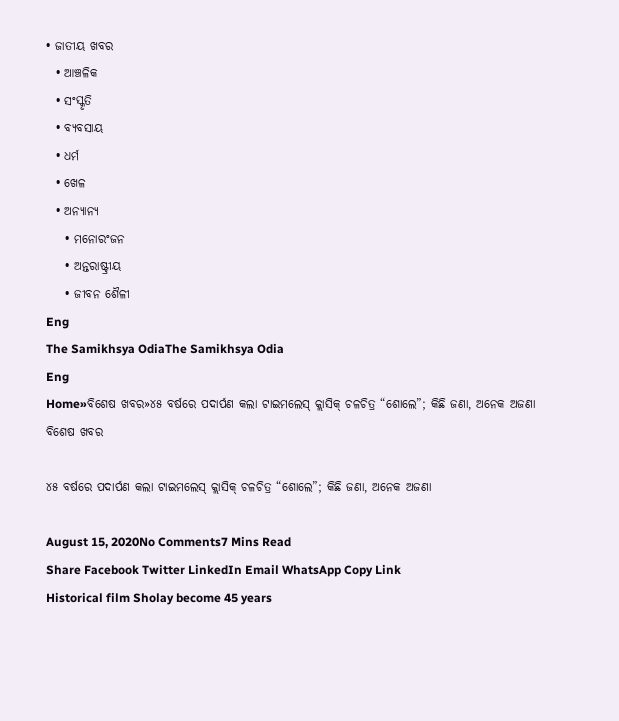• ଜାତୀୟ ଖବର
  • ଆଞ୍ଚଳିକ
  • ସଂସ୍କୃତି
  • ବ୍ୟବସାୟ
  • ଧର୍ମ
  • ଖେଳ
  • ଅନ୍ୟାନ୍ୟ
    • ମନୋରଂଜନ
    • ଅନ୍ତରାଷ୍ଟ୍ରୀୟ
    • ଜୀବନ ଶୈଳୀ
Eng
The Samikhsya OdiaThe Samikhsya Odia
Eng
Home»ବିଶେଷ ଖବର»୪୫ ବର୍ଷରେ ପଦାର୍ପଣ କଲା ଟାଇମଲେସ୍ କ୍ଲାସିକ୍ ଚଳଚିତ୍ର “ଶୋଲେ”; କିଛି ଜଣା, ଅନେକ ଅଜଣା
ବିଶେଷ ଖବର

୪୫ ବର୍ଷରେ ପଦାର୍ପଣ କଲା ଟାଇମଲେସ୍ କ୍ଲାସିକ୍ ଚଳଚିତ୍ର “ଶୋଲେ”; କିଛି ଜଣା, ଅନେକ ଅଜଣା

August 15, 2020No Comments7 Mins Read
Share Facebook Twitter LinkedIn Email WhatsApp Copy Link
Historical film Sholay become 45 years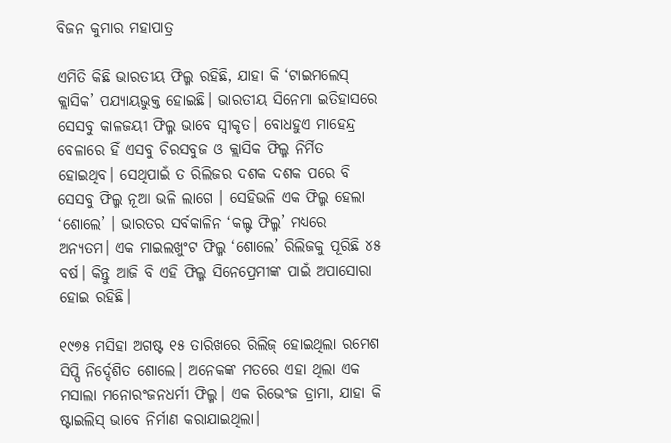ବିଜନ କୁମାର ମହାପାତ୍ର

ଏମିତି କିଛି ଭାରତୀୟ ଫିଲ୍ମ ରହିଛି, ଯାହା କି ‘ଟାଇମଲେସ୍ କ୍ଲାସିକ’ ପଯ୍ୟାୟଭୁକ୍ତ ହୋଇଛି। ଭାରତୀୟ ସିନେମା ଇତିହାସରେ ସେସବୁ କାଳଜୟୀ ଫିଲ୍ମ ଭାବେ ସ୍ୱୀକୃତ। ବୋଧହୁଏ ମାହେନ୍ଦ୍ର ବେଳାରେ ହିଁ ଏସବୁ ଚିରସବୁଜ ଓ କ୍ଲାସିକ ଫିଲ୍ମ ନିର୍ମିତ ହୋଇଥିବ। ସେଥିପାଇଁ ତ ରିଲିଜର ଦଶକ ଦଶକ ପରେ ବି ସେସବୁ ଫିଲ୍ମ ନୂଆ ଭଳି ଲାଗେ । ସେହିଭଳି ଏକ ଫିଲ୍ମ ହେଲା ‘ଶୋଲେ’ । ଭାରତର ସର୍ବକାଳିନ ‘କଲ୍ଟ ଫିଲ୍ମ’ ମଧ୍ୟରେ ଅନ୍ୟତମ। ଏକ ମାଇଲଖୁଂଟ ଫିଲ୍ମ ‘ଶୋଲେ’ ରିଲିଜକୁ ପୂରିଛି ୪୫ ବର୍ଷ। କିନ୍ତୁ ଆଜି ବି ଏହି ଫିଲ୍ମ ସିନେପ୍ରେମୀଙ୍କ ପାଇଁ ଅପାସୋରା ହୋଇ ରହିଛି।

୧୯୭୫ ମସିହା ଅଗଷ୍ଟ ୧୫ ତାରିଖରେ ରିଲିଜ୍ ହୋଇଥିଲା ରମେଶ ସିପ୍ପି ନିର୍ଦ୍ଦେଶିତ ଶୋଲେ। ଅନେକଙ୍କ ମତରେ ଏହା ଥିଲା ଏକ ମସାଲା ମନୋରଂଜନଧର୍ମୀ ଫିଲ୍ମ। ଏକ ରିଭେଂଜ ଡ୍ରାମା, ଯାହା କି ଷ୍ଟାଇଲିସ୍ ଭାବେ ନିର୍ମାଣ କରାଯାଇଥିଲା।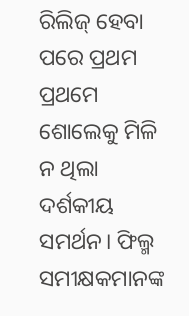ରିଲିଜ୍ ହେବା ପରେ ପ୍ରଥମ ପ୍ରଥମେ ଶୋଲେକୁ ମିଳି ନ ଥିଲା ଦର୍ଶକୀୟ ସମର୍ଥନ। ଫିଲ୍ମ ସମୀକ୍ଷକମାନଙ୍କ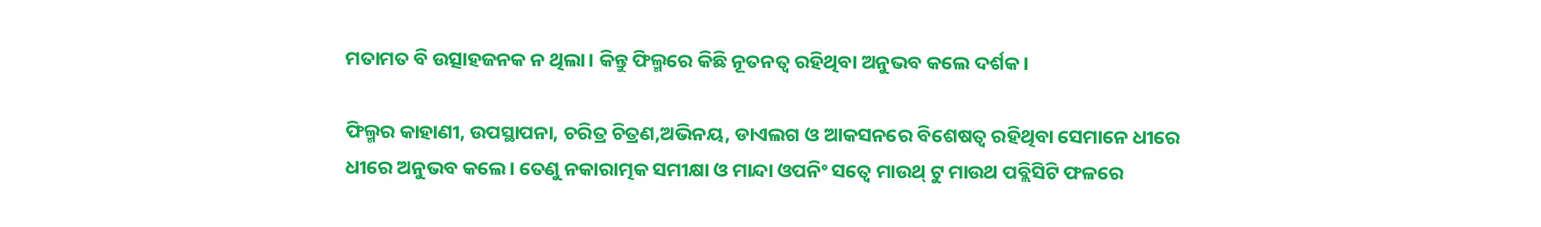ମତାମତ ବି ଉତ୍ସାହଜନକ ନ ଥିଲା। କିନ୍ତୁ ଫିଲ୍ମରେ କିଛି ନୂତନତ୍ୱ ରହିଥିବା ଅନୁଭବ କଲେ ଦର୍ଶକ।

ଫିଲ୍ମର କାହାଣୀ, ଉପସ୍ଥାପନା, ଚରିତ୍ର ଚିତ୍ରଣ,ଅଭିନୟ, ଡାଏଲଗ ଓ ଆକସନରେ ବିଶେଷତ୍ୱ ରହିଥିବା ସେମାନେ ଧୀରେ ଧୀରେ ଅନୁଭବ କଲେ। ତେଣୁ ନକାରାତ୍ମକ ସମୀକ୍ଷା ଓ ମାନ୍ଦା ଓପନିଂ ସତ୍ୱେ ମାଉଥ୍ ଟୁ ମାଉଥ ପବ୍ଲିସିଟି ଫଳରେ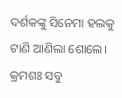ଦର୍ଶକଙ୍କୁ ସିନେମା ହଲକୁ ଟାଣି ଆଣିଲା ଶୋଲେ। କ୍ରମଶଃ ସବୁ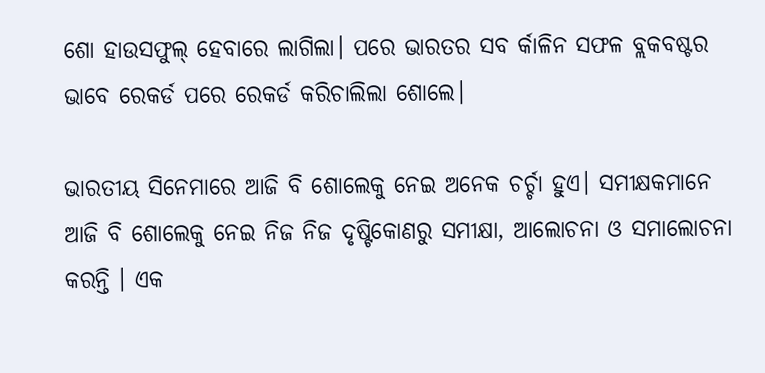ଶୋ ହାଉସଫୁଲ୍ ହେବାରେ ଲାଗିଲା। ପରେ ଭାରତର ସବ ର୍କାଳିନ ସଫଳ ବ୍ଲକବଷ୍ଟର ଭାବେ ରେକର୍ଡ ପରେ ରେକର୍ଡ କରିଚାଲିଲା ଶୋଲେ।

ଭାରତୀୟ ସିନେମାରେ ଆଜି ବି ଶୋଲେକୁ ନେଇ ଅନେକ ଚର୍ଚ୍ଚା ହୁଏ। ସମୀକ୍ଷକମାନେ ଆଜି ବି ଶୋଲେକୁ ନେଇ ନିଜ ନିଜ ଦୃଷ୍ଟିକୋଣରୁ ସମୀକ୍ଷା, ଆଲୋଚନା ଓ ସମାଲୋଚନା କରନ୍ତି । ଏକ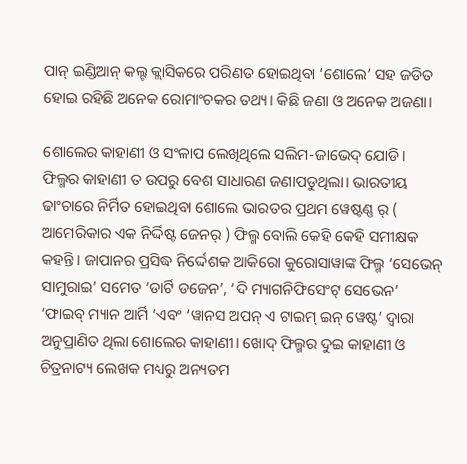ପାନ୍ ଇଣ୍ଡିଆନ୍ କଲ୍ଟ କ୍ଲାସିକରେ ପରିଣତ ହୋଇଥିବା ‘ଶୋଲେ’ ସହ ଜଡିତ ହୋଇ ରହିଛି ଅନେକ ରୋମାଂଚକର ତଥ୍ୟ। କିଛି ଜଣା ଓ ଅନେକ ଅଜଣା।

ଶୋଲେର କାହାଣୀ ଓ ସଂଳାପ ଲେଖିଥିଲେ ସଲିମ-ଜାଭେଦ୍ ଯୋଡି। ଫିଲ୍ମର କାହାଣୀ ତ ଉପରୁ ବେଶ ସାଧାରଣ ଜଣାପଡୁଥିଲା। ଭାରତୀୟ ଢାଂଚାରେ ନିର୍ମିତ ହୋଇଥିବା ଶୋଲେ ଭାରତର ପ୍ରଥମ ୱେଷ୍ଟଣ୍ଣ ର୍ ( ଆମେରିକାର ଏକ ନିର୍ଦ୍ଦିଷ୍ଟ ଜେନର୍ ) ଫିଲ୍ମ ବୋଲି କେହି କେହି ସମୀକ୍ଷକ କହନ୍ତି। ଜାପାନର ପ୍ରସିଦ୍ଧ ନିର୍ଦ୍ଦେଶକ ଆକିରୋ କୁରୋସାୱାଙ୍କ ଫିଲ୍ମ ‘ସେଭେନ୍ ସାମୁରାଇ’ ସମେତ ‘ଡାର୍ଟି ଡଜେନ’, ‘ଦି ମ୍ୟାଗନିଫିସେଂଟ୍ ସେଭେନ’ ‘ଫାଇବ୍ ମ୍ୟାନ ଆର୍ମି ‘ଏବଂ ‘ୱାନସ ଅପନ୍ ଏ ଟାଇମ୍ ଇନ୍ ୱେଷ୍ଟ’ ଦ୍ୱାରା ଅନୁପ୍ରାଣିତ ଥିଲା ଶୋଲେର କାହାଣୀ। ଖୋଦ୍ ଫିଲ୍ମର ଦୁଇ କାହାଣୀ ଓ ଚିତ୍ରନାଟ୍ୟ ଲେଖକ ମଧ୍ୟରୁ ଅନ୍ୟତମ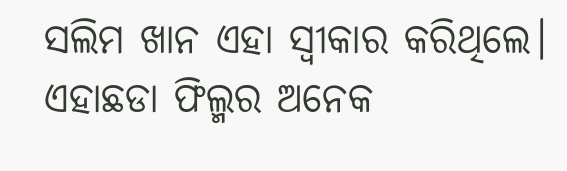ସଲିମ ଖାନ ଏହା ସ୍ୱୀକାର କରିଥିଲେ। ଏହାଛଡା ଫିଲ୍ମର ଅନେକ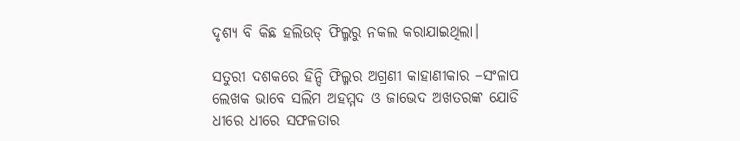ଦୃଶ୍ୟ ବି କିଛ ହଲିଉଡ୍‌ ଫିଲ୍ମରୁ ନକଲ କରାଯାଇଥିଲା।

ସତୁରୀ ଦଶକରେ ହିନ୍ଦି ଫିଲ୍ମର ଅଗ୍ରଣୀ କାହାଣୀକାର –ସଂଳାପ ଲେଖକ ଭାବେ ସଲିମ ଅହମ୍ମଦ ଓ ଜାଭେଦ ଅଖତରଙ୍କ ଯୋଡି ଧୀରେ ଧୀରେ ସଫଳତାର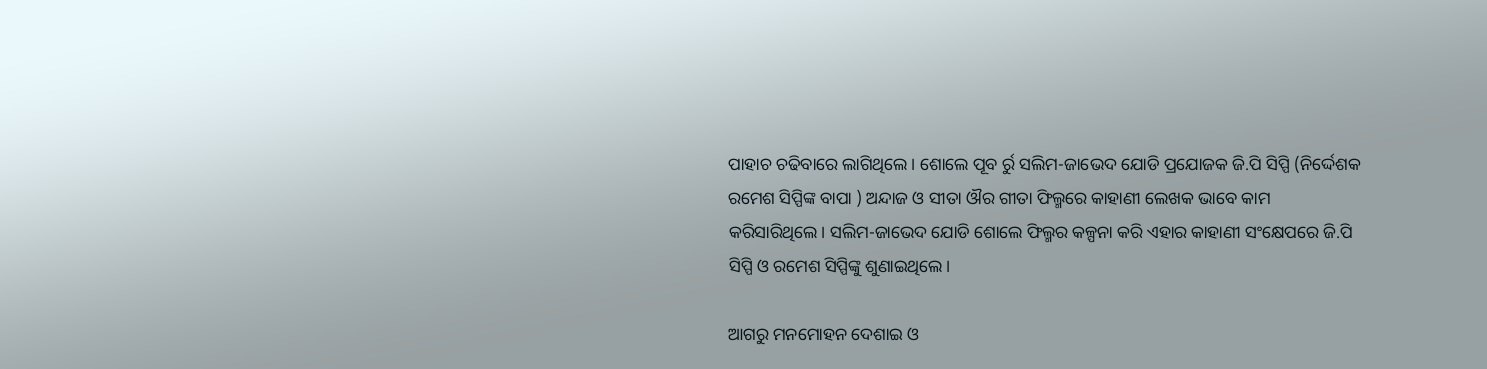ପାହାଚ ଚଢିବାରେ ଲାଗିଥିଲେ। ଶୋଲେ ପୂବ ର୍ରୁ ସଲିମ-ଜାଭେଦ ଯୋଡି ପ୍ରଯୋଜକ ଜି.ପି ସିପ୍ପି (ନିର୍ଦ୍ଦେଶକ ରମେଶ ସିପ୍ପିଙ୍କ ବାପା ) ଅନ୍ଦାଜ ଓ ସୀତା ଔର ଗୀତା ଫିଲ୍ମରେ କାହାଣୀ ଲେଖକ ଭାବେ କାମ କରିସାରିଥିଲେ। ସଲିମ-ଜାଭେଦ ଯୋଡି ଶୋଲେ ଫିଲ୍ମର କଳ୍ପନା କରି ଏହାର କାହାଣୀ ସଂକ୍ଷେପରେ ଜି.ପି ସିପ୍ପି ଓ ରମେଶ ସିପ୍ପିଙ୍କୁ ଶୁଣାଇଥିଲେ।

ଆଗରୁ ମନମୋହନ ଦେଶାଇ ଓ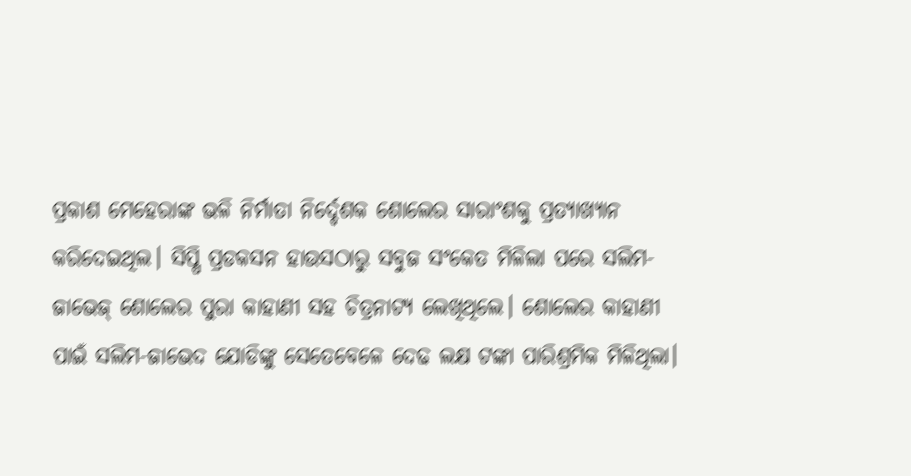ପ୍ରକାଶ ମେହେରାଙ୍କ ଭଳି ନିର୍ମାତା ନିର୍ଦ୍ଦେଶକ ଶୋଲେର ସାରାଂଶକୁ ପ୍ରତ୍ୟାଖ୍ୟାନ କରିଦେଇଥିଲ। ସିପ୍ପି ପ୍ରଡକସନ ହାଉସଠାରୁ ସବୁଜ ସଂକେତ ମିଳିଲା ପରେ ସଲିମ-ଜାଭେଜ୍ ଶୋଲେର ପୁରା କାହାଣୀ ସହ ଚିତ୍ରନାଟ୍ୟ ଲେଖିଥିଲେ। ଶୋଲେର କାହାଣୀ ପାଇଁ ସଲିମ-ଜାଭେଦ ଯୋଡିଙ୍କୁ ସେତେବେଳେ ଦେଢ ଲକ୍ଷ ଟଙ୍କା ପାରିଶ୍ରମିକ ମିଳିଥିଲା।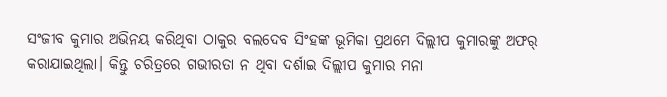ସଂଜୀବ କୁମାର ଅଭିନୟ କରିଥିବା ଠାକୁର ବଲଦେବ ସିଂହଙ୍କ ଭୂମିକା ପ୍ରଥମେ ଦିଲ୍ଲୀପ କୁମାରଙ୍କୁ ଅଫର୍ କରାଯାଇଥିଲା। କିନ୍ତୁ ଚରିତ୍ରରେ ଗଭୀରତା ନ ଥିବା ଦର୍ଶାଇ ଦିଲ୍ଲୀପ କୁମାର ମନା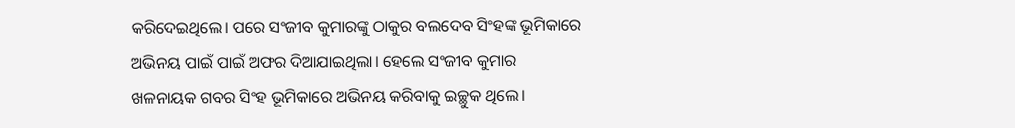କରିଦେଇଥିଲେ। ପରେ ସଂଜୀବ କୁମାରଙ୍କୁ ଠାକୁର ବଲଦେବ ସିଂହଙ୍କ ଭୂମିକାରେ ଅଭିନୟ ପାଇଁ ପାଇଁ ଅଫର ଦିଆଯାଇଥିଲା। ହେଲେ ସଂଜୀବ କୁମାର ଖଳନାୟକ ଗବର ସିଂହ ଭୂମିକାରେ ଅଭିନୟ କରିବାକୁ ଇଚ୍ଛୁକ ଥିଲେ।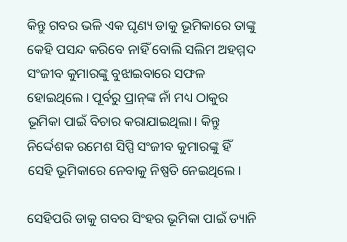କିନ୍ତୁ ଗବର ଭଳି ଏକ ଘୃଣ୍ୟ ଡାକୁ ଭୂମିକାରେ ତାଙ୍କୁ କେହି ପସନ୍ଦ କରିବେ ନାହିଁ ବୋଲି ସଲିମ ଅହମ୍ମଦ ସଂଜୀବ କୁମାରଙ୍କୁ ବୁଝାଇବାରେ ସଫଳ ହୋଇଥିଲେ। ପୂର୍ବରୁ ପ୍ରାନ୍‌ଙ୍କ ନାଁ ମଧ୍ୟ ଠାକୁର ଭୂମିକା ପାଇଁ ବିଚାର କରାଯାଇଥିଲା। କିନ୍ତୁ ନିର୍ଦ୍ଦେଶକ ରମେଶ ସିପ୍ପି ସଂଜୀବ କୁମାରଙ୍କୁ ହିଁ ସେହି ଭୂମିକାରେ ନେବାକୁ ନିଷ୍ପତି ନେଇଥିଲେ।

ସେହିପରି ଡାକୁ ଗବର ସିଂହର ଭୂମିକା ପାଇଁ ଡ୍ୟାନି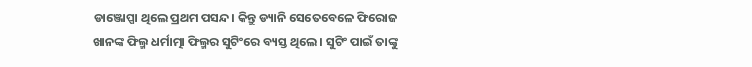ଡାଞ୍ଜୋପ୍ପା ଥିଲେ ପ୍ରଥମ ପସନ୍ଦ। କିନ୍ତୁ ଡ୍ୟାନି ସେତେବେଳେ ଫିରୋଜ ଖାନଙ୍କ ଫିଲ୍ମ ଧର୍ମାତ୍ମା ଫିଲ୍ମର ସୁଟିଂରେ ବ୍ୟସ୍ତ ଥିଲେ । ସୁଟିଂ ପାଇଁ ତାଙ୍କୁ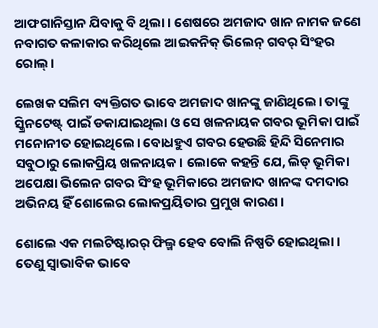ଆଫଗାନିସ୍ତାନ ଯିବାକୁ ବି ଥିଲା। ଶେଷରେ ଅମଜାଦ ଖାନ ନାମକ ଜଣେ ନବାଗତ କଳାକାର କରିଥିଲେ ଆଇକନିକ୍ ଭିଲେନ୍ ଗବର୍ ସିଂହର ରୋଲ୍।

ଲେଖକ ସଲିମ ବ୍ୟକ୍ତିଗତ ଭାବେ ଅମଜାଦ ଖାନଙ୍କୁ ଜାଣିଥିଲେ। ତାଙ୍କୁ ସ୍କ୍ରିନଟେଷ୍ଟ୍ ପାଇଁ ଡକାଯାଇଥିଲା ଓ ସେ ଖଳନାୟକ ଗବର ଭୂମିକା ପାଇଁ ମନୋନୀତ ହୋଇଥିଲେ। ବୋଧହୁଏ ଗବର ହେଉଛି ହିନ୍ଦି ସିନେମାର ସବୁଠାରୁ ଲୋକପ୍ରିୟ ଖଳନାୟକ। ଲୋକେ କହନ୍ତି ଯେ, ଲିଡ୍ ଭୂମିକା ଅପେକ୍ଷା ଭିଲେନ ଗବର ସିଂହ ଭୂମିକାରେ ଅମଜାଦ ଖାନଙ୍କ ଦମଦାର ଅଭିନୟ ହିଁ ଶୋଲେର ଲୋକପ୍ରୟିତାର ପ୍ରମୁଖ କାରଣ।

ଶୋଲେ ଏକ ମଲଟିଷ୍ଟାରର୍ ଫିଲ୍ମ ହେବ ବୋଲି ନିଷ୍ପତି ହୋଇଥିଲା। ତେଣୁ ସ୍ୱାଭାବିକ ଭାବେ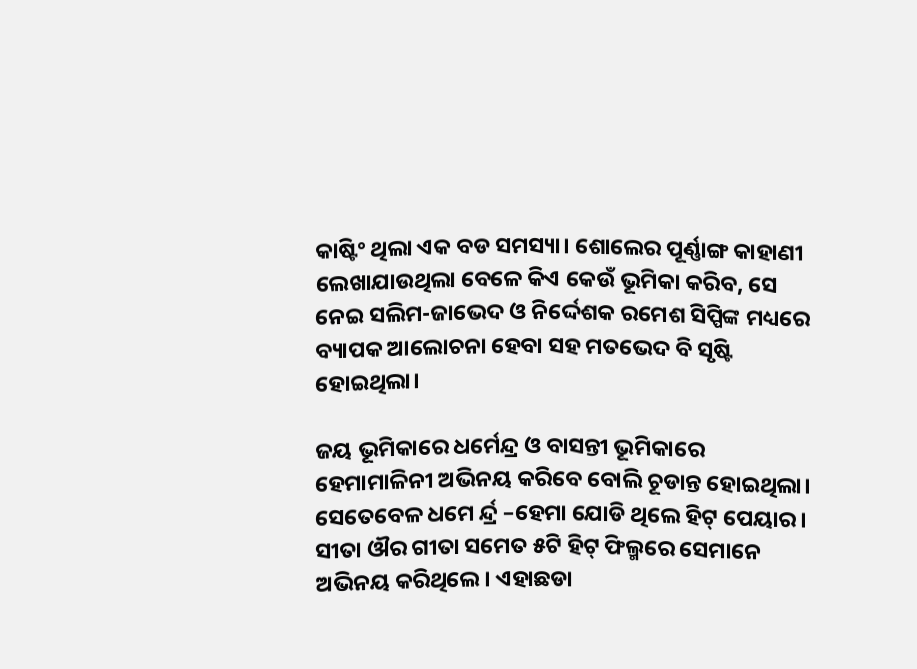କାଷ୍ଟିଂ ଥିଲା ଏକ ବଡ ସମସ୍ୟା। ଶୋଲେର ପୂର୍ଣ୍ଣାଙ୍ଗ କାହାଣୀ ଲେଖାଯାଉଥିଲା ବେଳେ କିଏ କେଉଁ ଭୂମିକା କରିବ, ସେ ନେଇ ସଲିମ-ଜାଭେଦ ଓ ନିର୍ଦ୍ଦେଶକ ରମେଶ ସିପ୍ପିଙ୍କ ମଧ୍ୟରେ ବ୍ୟାପକ ଆଲୋଚନା ହେବା ସହ ମତଭେଦ ବି ସୃଷ୍ଟି ହୋଇଥିଲା।

ଜୟ ଭୂମିକାରେ ଧର୍ମେନ୍ଦ୍ର ଓ ବାସନ୍ତୀ ଭୂମିକାରେ ହେମାମାଳିନୀ ଅଭିନୟ କରିବେ ବୋଲି ଚୂଡାନ୍ତ ହୋଇଥିଲା। ସେତେବେଳ ଧମେ ର୍ନ୍ଦ୍ର –ହେମା ଯୋଡି ଥିଲେ ହିଟ୍ ପେୟାର। ସୀତା ଔର ଗୀତା ସମେତ ୫ଟି ହିଟ୍ ଫିଲ୍ମରେ ସେମାନେ ଅଭିନୟ କରିଥିଲେ। ଏହାଛଡା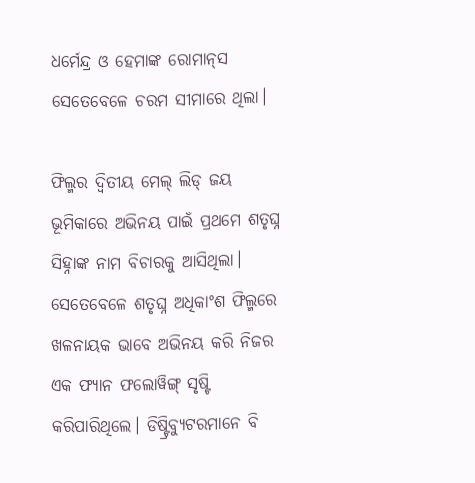ଧର୍ମେନ୍ଦ୍ର ଓ ହେମାଙ୍କ ରୋମାନ୍‌ସ ସେତେବେଳେ ଚରମ ସୀମାରେ ଥିଲା।

ଫିଲ୍ମର ଦ୍ୱିତୀୟ ମେଲ୍ ଲିଡ୍ ଜୟ ଭୂମିକାରେ ଅଭିନୟ ପାଇଁ ପ୍ରଥମେ ଶତୃଘ୍ନ ସିହ୍ନାଙ୍କ ନାମ ବିଚାରକୁ ଆସିଥିଲା। ସେତେବେଳେ ଶତୃଘ୍ନ ଅଧିକାଂଶ ଫିଲ୍ମରେ ଖଳନାୟକ ଭାବେ ଅଭିନୟ କରି ନିଜର ଏକ ଫ୍ୟାନ ଫଲୋୱିଙ୍ଗ୍ ସୃଷ୍ଟି କରିପାରିଥିଲେ। ଡିଷ୍ଟ୍ରିବ୍ୟୁଟରମାନେ ବି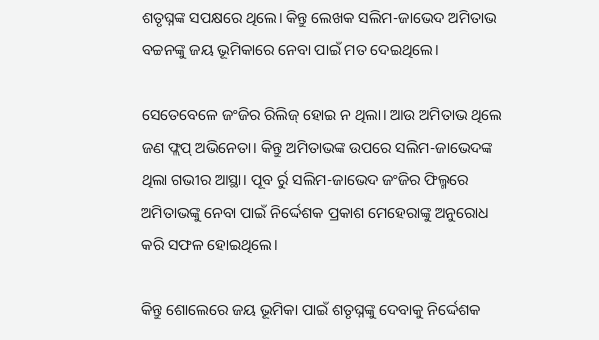ଶତୃଘ୍ନଙ୍କ ସପକ୍ଷରେ ଥିଲେ। କିନ୍ତୁ ଲେଖକ ସଲିମ-ଜାଭେଦ ଅମିତାଭ ବଚ୍ଚନଙ୍କୁ ଜୟ ଭୂମିକାରେ ନେବା ପାଇଁ ମତ ଦେଇଥିଲେ।

ସେତେବେଳେ ଜଂଜିର ରିଲିଜ୍ ହୋଇ ନ ଥିଲା। ଆଉ ଅମିତାଭ ଥିଲେ ଜଣ ଫ୍ଲପ୍ ଅଭିନେତା। କିନ୍ତୁ ଅମିତାଭଙ୍କ ଉପରେ ସଲିମ-ଜାଭେଦଙ୍କ ଥିଲା ଗଭୀର ଆସ୍ଥା। ପୂବ ର୍ରୁ ସଲିମ-ଜାଭେଦ ଜଂଜିର ଫିଲ୍ମରେ ଅମିତାଭଙ୍କୁ ନେବା ପାଇଁ ନିର୍ଦ୍ଦେଶକ ପ୍ରକାଶ ମେହେରାଙ୍କୁ ଅନୁରୋଧ କରି ସଫଳ ହୋଇଥିଲେ।

କିନ୍ତୁ ଶୋଲେରେ ଜୟ ଭୂମିକା ପାଇଁ ଶତୃଘ୍ନଙ୍କୁ ଦେବାକୁ ନିର୍ଦ୍ଦେଶକ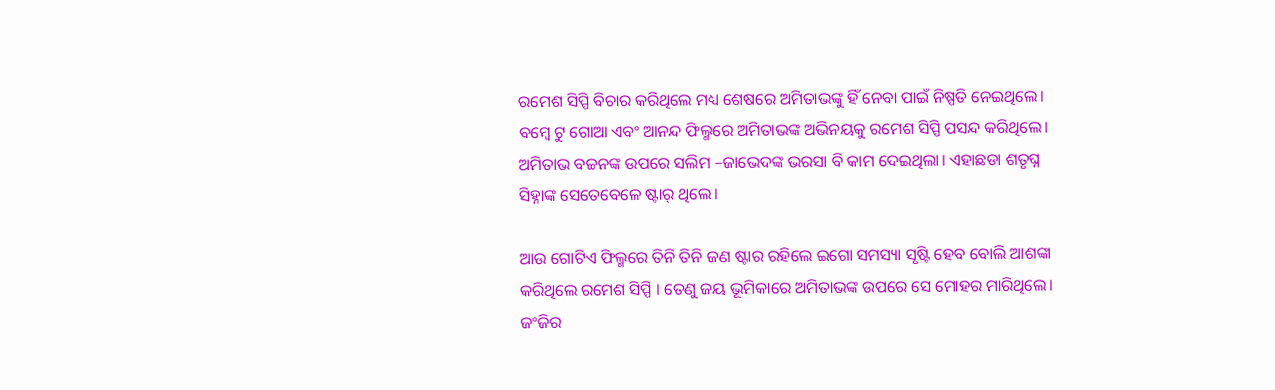ରମେଶ ସିପ୍ପି ବିଚାର କରିଥିଲେ ମଧ୍ୟ ଶେଷରେ ଅମିତାଭଙ୍କୁ ହିଁ ନେବା ପାଇଁ ନିଷ୍ପତି ନେଇଥିଲେ। ବମ୍ବେ ଟୁ ଗୋଆ ଏବଂ ଆନନ୍ଦ ଫିଲ୍ମରେ ଅମିତାଭଙ୍କ ଅଭିନୟକୁ ରମେଶ ସିପ୍ପି ପସନ୍ଦ କରିଥିଲେ। ଅମିତାଭ ବଚ୍ଚନଙ୍କ ଉପରେ ସଲିମ –ଜାଭେଦଙ୍କ ଭରସା ବି କାମ ଦେଇଥିଲା। ଏହାଛଡା ଶତୃଘ୍ନ ସିହ୍ନାଙ୍କ ସେତେବେଳେ ଷ୍ଟାର୍ ଥିଲେ।

ଆଉ ଗୋଟିଏ ଫିଲ୍ମରେ ତିନି ତିନି ଜଣ ଷ୍ଟାର ରହିଲେ ଇଗୋ ସମସ୍ୟା ସୃଷ୍ଟି ହେବ ବୋଲି ଆଶଙ୍କା କରିଥିଲେ ରମେଶ ସିପ୍ପି । ତେଣୁ ଜୟ ଭୂମିକାରେ ଅମିତାଭଙ୍କ ଉପରେ ସେ ମୋହର ମାରିଥିଲେ। ଜଂଜିର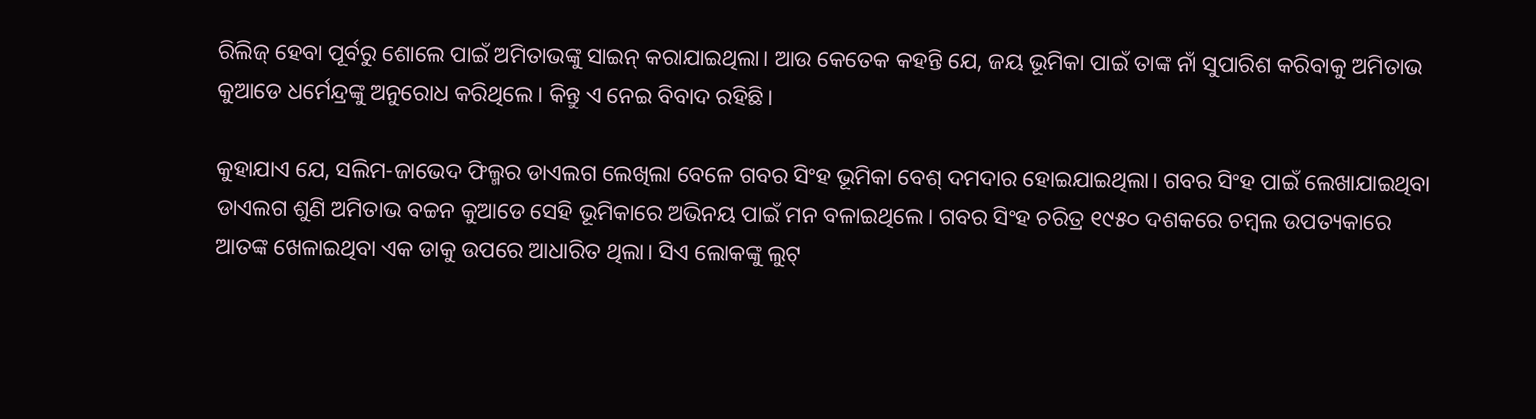ରିଲିଜ୍ ହେବା ପୂର୍ବରୁ ଶୋଲେ ପାଇଁ ଅମିତାଭଙ୍କୁ ସାଇନ୍ କରାଯାଇଥିଲା। ଆଉ କେତେକ କହନ୍ତି ଯେ, ଜୟ ଭୂମିକା ପାଇଁ ତାଙ୍କ ନାଁ ସୁପାରିଶ କରିବାକୁ ଅମିତାଭ କୁଆଡେ ଧର୍ମେନ୍ଦ୍ରଙ୍କୁ ଅନୁରୋଧ କରିଥିଲେ। କିନ୍ତୁ ଏ ନେଇ ବିବାଦ ରହିଛି।

କୁହାଯାଏ ଯେ, ସଲିମ-ଜାଭେଦ ଫିଲ୍ମର ଡାଏଲଗ ଲେଖିଲା ବେଳେ ଗବର ସିଂହ ଭୂମିକା ବେଶ୍ ଦମଦାର ହୋଇଯାଇଥିଲା। ଗବର ସିଂହ ପାଇଁ ଲେଖାଯାଇଥିବା ଡାଏଲଗ ଶୁଣି ଅମିତାଭ ବଚ୍ଚନ କୁଆଡେ ସେହି ଭୂମିକାରେ ଅଭିନୟ ପାଇଁ ମନ ବଳାଇଥିଲେ। ଗବର ସିଂହ ଚରିତ୍ର ୧୯୫୦ ଦଶକରେ ଚମ୍ବଲ ଉପତ୍ୟକାରେ ଆତଙ୍କ ଖେଳାଇଥିବା ଏକ ଡାକୁ ଉପରେ ଆଧାରିତ ଥିଲା। ସିଏ ଲୋକଙ୍କୁ ଲୁଟ୍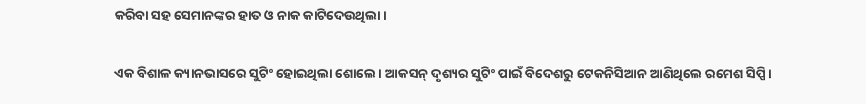କରିବା ସହ ସେମାନଙ୍କର ହାତ ଓ ନାକ କାଟିଦେଉଥିଲା।

ଏକ ବିଶାଳ କ୍ୟାନଭାସରେ ସୁଟିଂ ହୋଇଥିଲା ଶୋଲେ। ଆକସନ୍ ଦୃଶ୍ୟର ସୁଟିଂ ପାଇଁ ବିଦେଶରୁ ଟେକନିସିଆନ ଆଣିଥିଲେ ରମେଶ ସିପ୍ପି।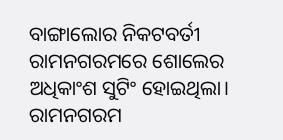ବାଙ୍ଗାଲୋର ନିକଟବର୍ତୀ ରାମନଗରମରେ ଶୋଲେର ଅଧିକାଂଶ ସୁଟିଂ ହୋଇଥିଲା। ରାମନଗରମ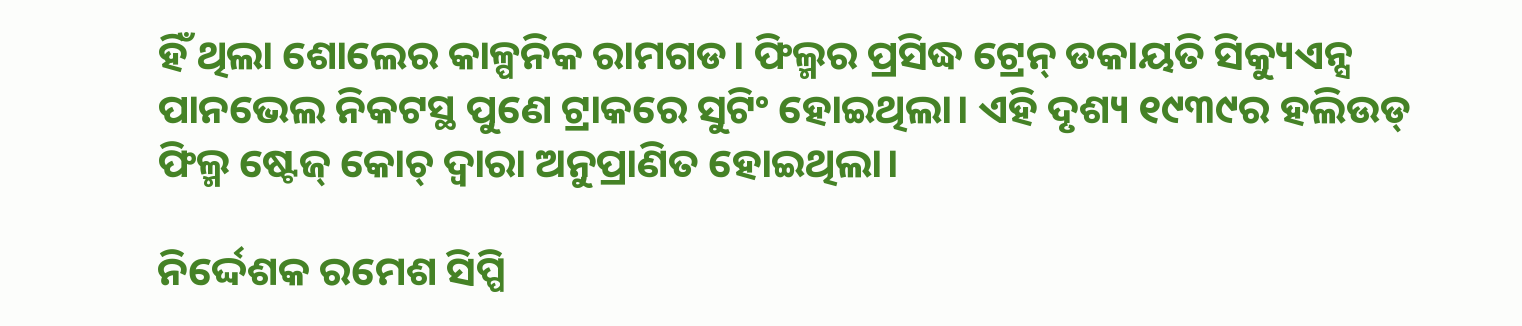ହିଁ ଥିଲା ଶୋଲେର କାଳ୍ପନିକ ରାମଗଡ। ଫିଲ୍ମର ପ୍ରସିଦ୍ଧ ଟ୍ରେନ୍ ଡକାୟତି ସିକ୍ୟୁଏନ୍ସ ପାନଭେଲ ନିକଟସ୍ଥ ପୁଣେ ଟ୍ରାକରେ ସୁଟିଂ ହୋଇଥିଲା। ଏହି ଦୃଶ୍ୟ ୧୯୩୯ର ହଲିଉଡ୍ ଫିଲ୍ମ ଷ୍ଟେଜ୍ କୋଚ୍ ଦ୍ୱାରା ଅନୁପ୍ରାଣିତ ହୋଇଥିଲା।

ନିର୍ଦ୍ଦେଶକ ରମେଶ ସିପ୍ପି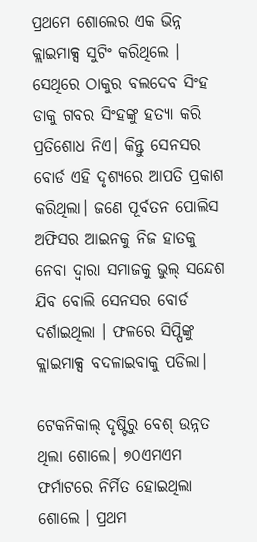ପ୍ରଥମେ ଶୋଲେର ଏକ ଭିନ୍ନ କ୍ଲାଇମାକ୍ସ ସୁଟିଂ କରିଥିଲେ । ସେଥିରେ ଠାକୁର ବଲଦେବ ସିଂହ ଡାକୁ ଗବର ସିଂହଙ୍କୁ ହତ୍ୟା କରି ପ୍ରତିଶୋଧ ନିଏ। କିନ୍ତୁ ସେନସର ବୋର୍ଡ ଏହି ଦୃଶ୍ୟରେ ଆପତି ପ୍ରକାଶ କରିଥିଲା। ଜଣେ ପୂର୍ବତନ ପୋଲିସ ଅଫିସର ଆଇନକୁ ନିଜ ହାତକୁ ନେବା ଦ୍ୱାରା ସମାଜକୁ ଭୁଲ୍ ସନ୍ଦେଶ ଯିବ ବୋଲି ସେନସର ବୋର୍ଡ ଦର୍ଶାଇଥିଲା । ଫଳରେ ସିପ୍ପିଙ୍କୁ କ୍ଲାଇମାକ୍ସ ବଦଳାଇବାକୁ ପଡିଲା।

ଟେକନିକାଲ୍ ଦୃଷ୍ଟିରୁ ବେଶ୍ ଉନ୍ନତ ଥିଲା ଶୋଲେ। ୭୦ଏମଏମ ଫର୍ମାଟରେ ନିର୍ମିତ ହୋଇଥିଲା ଶୋଲେ । ପ୍ରଥମ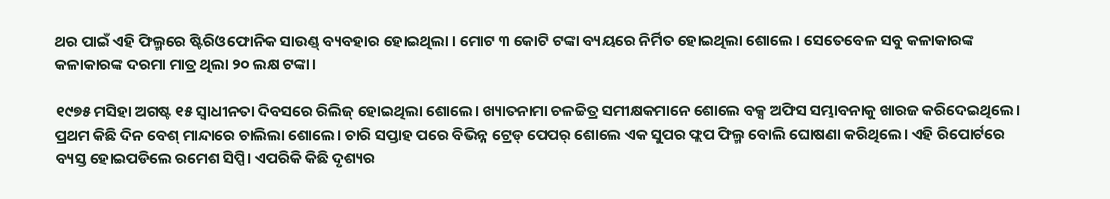ଥର ପାଇଁ ଏହି ଫିଲ୍ମରେ ଷ୍ଟିରିଓଫୋନିକ ସାଉଣ୍ଡ୍ ବ୍ୟବହାର ହୋଇଥିଲା । ମୋଟ ୩ କୋଟି ଟଙ୍କା ବ୍ୟୟରେ ନିର୍ମିତ ହୋଇଥିଲା ଶୋଲେ । ସେତେବେଳ ସବୁ କଳାକାରଙ୍କ କଳାକାରଙ୍କ ଦରମା ମାତ୍ର ଥିଲା ୨୦ ଲକ୍ଷ ଟଙ୍କା।

୧୯୭୫ ମସିହା ଅଗଷ୍ଟ ୧୫ ସ୍ୱାଧୀନତା ଦିବସରେ ରିଲିଜ୍ ହୋଇଥିଲା ଶୋଲେ। ଖ୍ୟାତନାମା ଚଳଚ୍ଚିତ୍ର ସମୀକ୍ଷକମାନେ ଶୋଲେ ବକ୍ସ ଅଫିସ ସମ୍ଭାବନାକୁ ଖାରଜ କରିଦେଇଥିଲେ। ପ୍ରଥମ କିଛି ଦିନ ବେଶ୍ ମାନ୍ଦାରେ ଚାଲିଲା ଶୋଲେ। ଚାରି ସପ୍ତାହ ପରେ ବିଭିନ୍ନ ଟ୍ରେଡ୍ ପେପର୍ ଶୋଲେ ଏକ ସୁପର ଫ୍ଲପ ଫିଲ୍ମ ବୋଲି ଘୋଷଣା କରିଥିଲେ। ଏହି ରିପୋର୍ଟରେ ବ୍ୟସ୍ତ ହୋଇପଡିଲେ ରମେଶ ସିପ୍ପି। ଏପରିକି କିଛି ଦୃଶ୍ୟର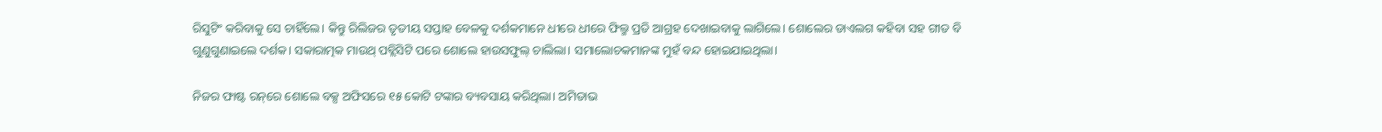ରିସୁଟିଂ କରିବାକୁ ସେ ଚାହିଁଲେ। କିନ୍ତୁ ରିଲିଜର ତୃତୀୟ ସପ୍ତାହ ବେଳକୁ ଦର୍ଶକମାନେ ଧୀରେ ଧୀରେ ଫିଲ୍ମ ପ୍ରତି ଆଗ୍ରହ ଦେଖାଇବାକୁ ଲାଗିଲେ। ଶୋଲେର ଡାଏଲଗ କହିବା ସହ ଗୀତ ବି ଗୁଣୁଗୁଣାଇଲେ ଦର୍ଶକ। ସକାରାତ୍ମକ ମାଉଥ୍ ପବ୍ଲିସିଟି ପରେ ଶୋଲେ ହାଉସଫୁଲ୍ ଚାଲିଲା। ସମାଲୋଚକମାନଙ୍କ ମୁହଁ ବନ୍ଦ ହୋଇଯାଇଥିଲା।

ନିଜର ଫାଷ୍ଟ ରନ୍‌ରେ ଶୋଲେ ବକ୍ସ ଅଫିସରେ ୧୫ କୋଟି ଟଙ୍କାର ବ୍ୟବସାୟ କରିଥିଲା। ଅମିତାଭ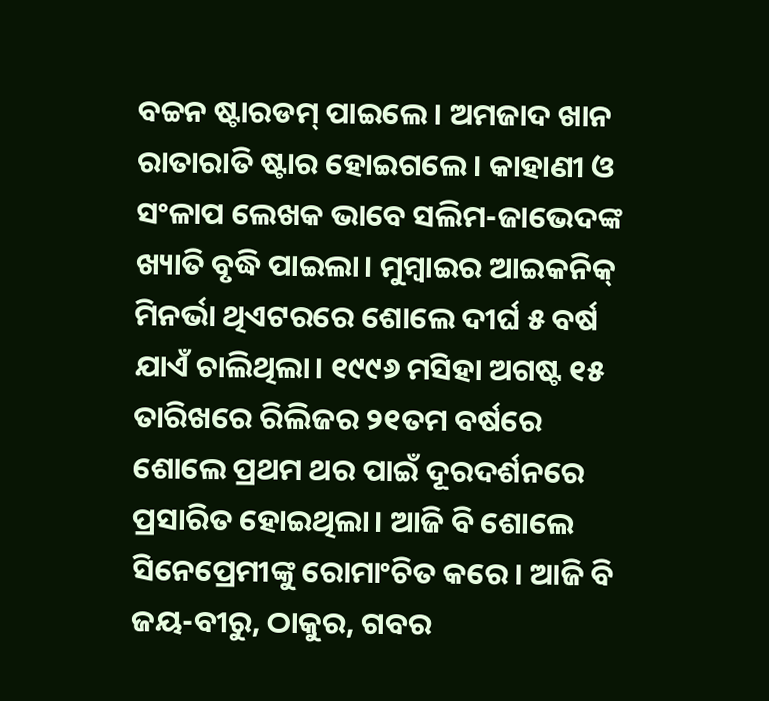ବଚ୍ଚନ ଷ୍ଟାରଡମ୍ ପାଇଲେ। ଅମଜାଦ ଖାନ ରାତାରାତି ଷ୍ଟାର ହୋଇଗଲେ। କାହାଣୀ ଓ ସଂଳାପ ଲେଖକ ଭାବେ ସଲିମ-ଜାଭେଦଙ୍କ ଖ୍ୟାତି ବୃଦ୍ଧି ପାଇଲା। ମୁମ୍ବାଇର ଆଇକନିକ୍ ମିନର୍ଭା ଥିଏଟରରେ ଶୋଲେ ଦୀର୍ଘ ୫ ବର୍ଷ ଯାଏଁ ଚାଲିଥିଲା। ୧୯୯୬ ମସିହା ଅଗଷ୍ଟ ୧୫ ତାରିଖରେ ରିଲିଜର ୨୧ତମ ବର୍ଷରେ ଶୋଲେ ପ୍ରଥମ ଥର ପାଇଁ ଦୂରଦର୍ଶନରେ ପ୍ରସାରିତ ହୋଇଥିଲା। ଆଜି ବି ଶୋଲେ ସିନେପ୍ରେମୀଙ୍କୁ ରୋମାଂଚିତ କରେ। ଆଜି ବି ଜୟ-ବୀରୁ, ଠାକୁର, ଗବର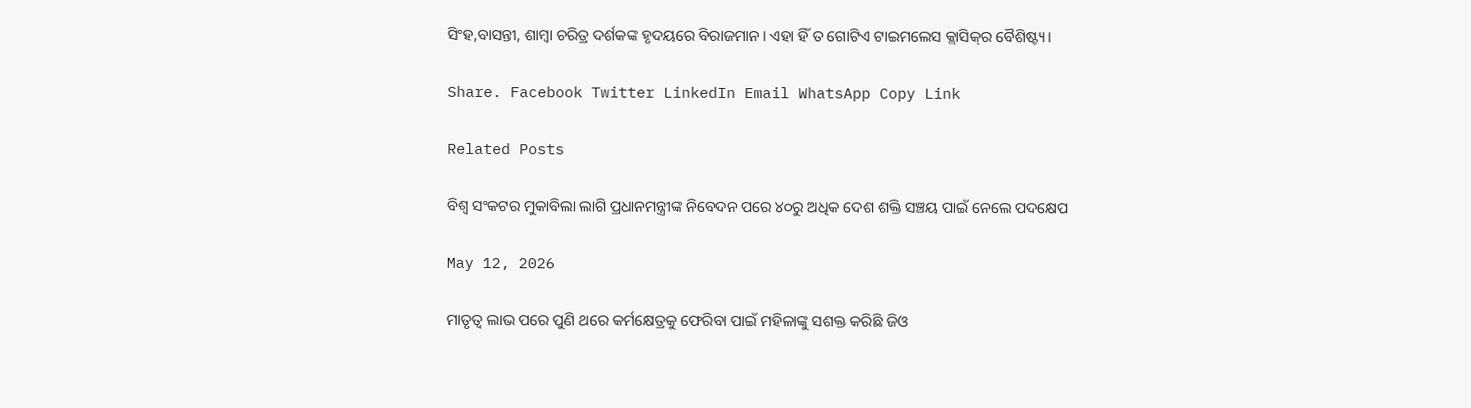ସିଂହ,ବାସନ୍ତୀ, ଶାମ୍ବା ଚରିତ୍ର ଦର୍ଶକଙ୍କ ହୃଦୟରେ ବିରାଜମାନ। ଏହା ହିଁ ତ ଗୋଟିଏ ଟାଇମଲେସ କ୍ଲାସିକ୍‌ର ବୈଶିଷ୍ଟ୍ୟ।

Share. Facebook Twitter LinkedIn Email WhatsApp Copy Link

Related Posts

ବିଶ୍ୱ ସଂକଟର ମୁକାବିଲା ଲାଗି ପ୍ରଧାନମନ୍ତ୍ରୀଙ୍କ ନିବେଦନ ପରେ ୪୦ରୁ ଅଧିକ ଦେଶ ଶକ୍ତି ସଞ୍ଚୟ ପାଇଁ ନେଲେ ପଦକ୍ଷେପ

May 12, 2026

ମାତୃତ୍ଵ ଲାଭ ପରେ ପୁଣି ଥରେ କର୍ମକ୍ଷେତ୍ରକୁ ଫେରିବା ପାଇଁ ମହିଳାଙ୍କୁ ସଶକ୍ତ କରିଛି ଜିଓ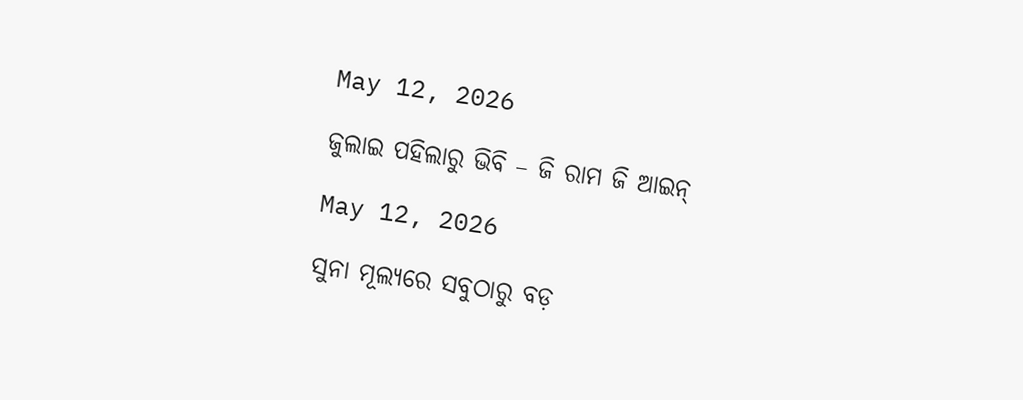May 12, 2026

ଜୁଲାଇ ପହିଲାରୁ ଭିବି – ଜି ରାମ ଜି ଆଇନ୍

May 12, 2026

ସୁନା ମୂଲ୍ୟରେ ସବୁଠାରୁ ବଡ଼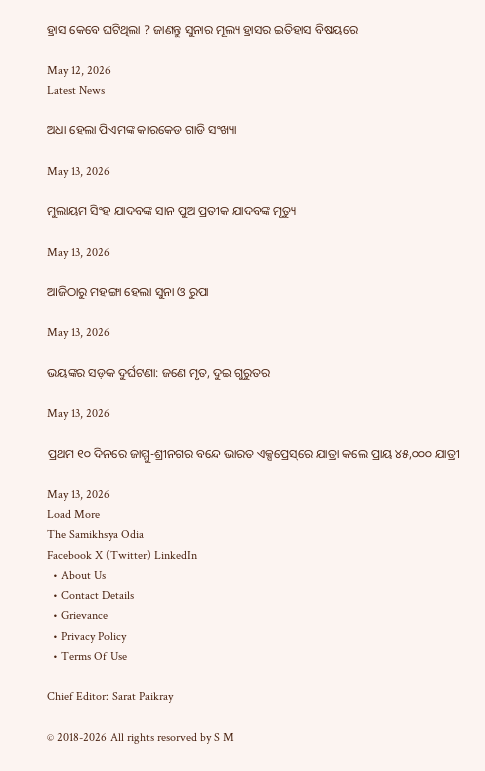ହ୍ରାସ କେବେ ଘଟିଥିଲା ? ଜାଣନ୍ତୁ ସୁନାର ମୂଲ୍ୟ ହ୍ରାସର ଇତିହାସ ବିଷୟରେ

May 12, 2026
Latest News

ଅଧା ହେଲା ପିଏମଙ୍କ କାରକେଡ ଗାଡି ସଂଖ୍ୟା

May 13, 2026

ମୁଲାୟମ ସିଂହ ଯାଦବଙ୍କ ସାନ ପୁଅ ପ୍ରତୀକ ଯାଦବଙ୍କ ମୃତ୍ୟୁ

May 13, 2026

ଆଜିଠାରୁ ମହଙ୍ଗା ହେଲା ସୁନା ଓ ରୁପା

May 13, 2026

ଭୟଙ୍କର ସଡ଼କ ଦୁର୍ଘଟଣା: ଜଣେ ମୃତ, ଦୁଇ ଗୁରୁତର

May 13, 2026

ପ୍ରଥମ ୧୦ ଦିନରେ ଜାମ୍ମୁ-ଶ୍ରୀନଗର ବନ୍ଦେ ଭାରତ ଏକ୍ସପ୍ରେସ୍‌ରେ ଯାତ୍ରା କଲେ ପ୍ରାୟ ୪୫,୦୦୦ ଯାତ୍ରୀ

May 13, 2026
Load More
The Samikhsya Odia
Facebook X (Twitter) LinkedIn
  • About Us
  • Contact Details
  • Grievance
  • Privacy Policy
  • Terms Of Use

Chief Editor: Sarat Paikray

© 2018-2026 All rights resorved by S M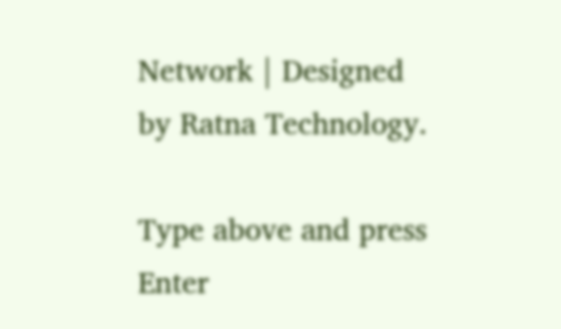Network | Designed by Ratna Technology.

Type above and press Enter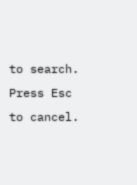to search. Press Esc to cancel.